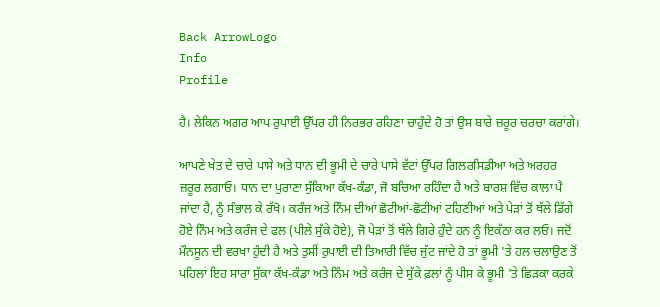Back ArrowLogo
Info
Profile

ਹੈ। ਲੇਕਿਨ ਅਗਰ ਆਪ ਰੁਪਾਈ ਉੱਪਰ ਹੀ ਨਿਰਭਰ ਰਹਿਣਾ ਚਾਹੁੰਦੇ ਹੋ ਤਾਂ ਉਸ ਬਾਰੇ ਜ਼ਰੂਰ ਚਰਚਾ ਕਰਾਂਗੇ।

ਆਪਣੇ ਖੇਤ ਦੇ ਚਾਰੇ ਪਾਸੇ ਅਤੇ ਧਾਨ ਦੀ ਭੂਮੀ ਦੇ ਚਾਰੇ ਪਾਸੇ ਵੱਟਾਂ ਉੱਪਰ ਗਿਲਰਸਿਡੀਆ ਅਤੇ ਅਰਹਰ ਜ਼ਰੂਰ ਲਗਾਓ। ਧਾਨ ਦਾ ਪੁਰਾਣਾ ਸੁੱਕਿਆ ਕੱਖ-ਕੰਡਾ, ਜੋ ਬਚਿਆ ਰਹਿੰਦਾ ਹੈ ਅਤੇ ਬਾਰਸ਼ ਵਿੱਚ ਕਾਲਾ ਪੈ ਜਾਂਦਾ ਹੈ, ਨੂੰ ਸੰਭਾਲ ਕੇ ਰੱਖੋ। ਕਰੰਜ ਅਤੇ ਨਿੰਮ ਦੀਆਂ ਛੋਟੀਆਂ-ਛੋਟੀਆਂ ਟਹਿਣੀਆਂ ਅਤੇ ਪੇੜਾਂ ਤੋਂ ਥੱਲੇ ਡਿੱਗੇ ਹੋਏ ਨਿੰਮ ਅਤੇ ਕਰੰਜ ਦੇ ਫਲ (ਪੀਲੇ ਸੁੱਕੇ ਹੋਏ), ਜੋ ਪੇੜਾਂ ਤੋਂ ਥੱਲੇ ਗਿਰੇ ਹੁੰਦੇ ਹਨ ਨੂੰ ਇਕੱਠਾ ਕਰ ਲਓ। ਜਦੋਂ ਮੌਨਸੂਨ ਦੀ ਵਰਖਾ ਹੁੰਦੀ ਹੈ ਅਤੇ ਤੁਸੀਂ ਰੁਪਾਈ ਦੀ ਤਿਆਰੀ ਵਿੱਚ ਜੁੱਟ ਜਾਂਦੇ ਹੋ ਤਾਂ ਭੂਮੀ 'ਤੇ ਹਲ ਚਲਾਉਣ ਤੋਂ ਪਹਿਲਾਂ ਇਹ ਸਾਰਾ ਸੁੱਕਾ ਕੱਖ-ਕੰਡਾ ਅਤੇ ਨਿੰਮ ਅਤੇ ਕਰੰਜ ਦੇ ਸੁੱਕੇ ਫ਼ਲਾਂ ਨੂੰ ਪੀਸ ਕੇ ਭੂਮੀ 'ਤੇ ਛਿੜਕਾ ਕਰਕੇ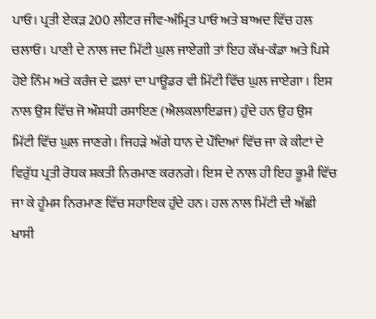ਪਾਓ। ਪ੍ਰਤੀ ਏਕੜ 200 ਲੀਟਰ ਜੀਵ-ਅੰਮ੍ਰਿਤ ਪਾਓ ਅਤੇ ਬਾਅਦ ਵਿੱਚ ਹਲ ਚਲਾਓ। ਪਾਣੀ ਦੇ ਨਾਲ ਜਦ ਮਿੱਟੀ ਘੁਲ ਜਾਏਗੀ ਤਾਂ ਇਹ ਕੱਖ-ਕੰਡਾ ਅਤੇ ਪਿਸੇ ਹੋਏ ਨਿੰਮ ਅਤੇ ਕਰੰਜ ਦੇ ਫ਼ਲਾਂ ਦਾ ਪਾਊਡਰ ਵੀ ਮਿੱਟੀ ਵਿੱਚ ਘੁਲ ਜਾਏਗਾ। ਇਸ ਨਾਲ ਉਸ ਵਿੱਚ ਜੋ ਔਸ਼ਧੀ ਰਸਾਇਣ (ਐਲਕਲਾਇਡਜ) ਹੁੰਦੇ ਹਨ ਉਹ ਉਸ ਮਿੱਟੀ ਵਿੱਚ ਘੁਲ ਜਾਣਗੇ। ਜਿਹੜੇ ਅੱਗੇ ਧਾਨ ਦੇ ਪੌਦਿਆਂ ਵਿੱਚ ਜਾ ਕੇ ਕੀਟਾਂ ਦੇ ਵਿਰੁੱਧ ਪ੍ਰਤੀ ਰੋਧਕ ਸ਼ਕਤੀ ਨਿਰਮਾਣ ਕਰਨਗੇ। ਇਸ ਦੇ ਨਾਲ ਹੀ ਇਹ ਭੂਮੀ ਵਿੱਚ ਜਾ ਕੇ ਹੂੰਮਸ ਨਿਰਮਾਣ ਵਿੱਚ ਸਹਾਇਕ ਹੁੰਦੇ ਹਨ। ਹਲ ਨਾਲ ਮਿੱਟੀ ਦੀ ਅੱਛੀ ਖਾਸੀ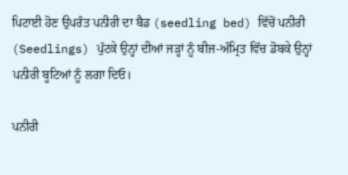ਪਿਟਾਈ ਹੋਣ ਉਪਰੰਤ ਪਨੀਰੀ ਦਾ ਬੈਡ (seedling bed) ਵਿੱਚੋਂ ਪਨੀਰੀ (Seedlings) ਪੁੱਟਕੇ ਉਨ੍ਹਾਂ ਦੀਆਂ ਜੜ੍ਹਾਂ ਨੂੰ ਬੀਜ-ਅੰਮ੍ਰਿਤ ਵਿੱਚ ਡੋਬਕੇ ਉਨ੍ਹਾਂ ਪਨੀਰੀ ਬੂਟਿਆਂ ਨੂੰ ਲਗਾ ਦਿਓ।

ਪਨੀਰੀ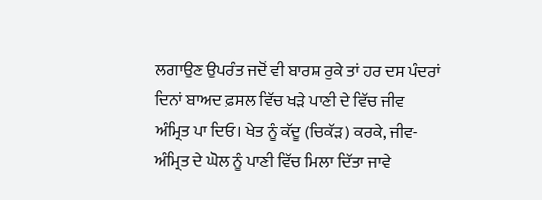ਲਗਾਉਣ ਉਪਰੰਤ ਜਦੋਂ ਵੀ ਬਾਰਸ਼ ਰੁਕੇ ਤਾਂ ਹਰ ਦਸ ਪੰਦਰਾਂ ਦਿਨਾਂ ਬਾਅਦ ਫ਼ਸਲ ਵਿੱਚ ਖੜੇ ਪਾਣੀ ਦੇ ਵਿੱਚ ਜੀਵ ਅੰਮ੍ਰਿਤ ਪਾ ਦਿਓ। ਖੇਤ ਨੂੰ ਕੱਦੂ (ਚਿਕੱੜ) ਕਰਕੇ, ਜੀਵ-ਅੰਮ੍ਰਿਤ ਦੇ ਘੋਲ ਨੂੰ ਪਾਣੀ ਵਿੱਚ ਮਿਲਾ ਦਿੱਤਾ ਜਾਵੇ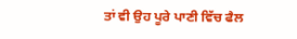ਤਾਂ ਵੀ ਉਹ ਪੂਰੇ ਪਾਣੀ ਵਿੱਚ ਫੈਲ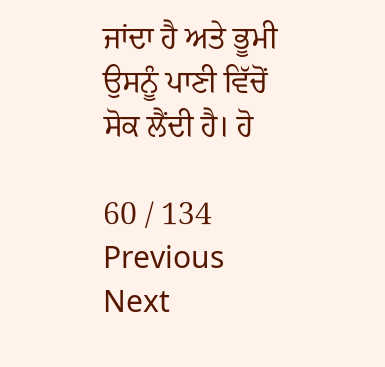ਜਾਂਦਾ ਹੈ ਅਤੇ ਭੂਮੀ ਉਸਨੂੰ ਪਾਣੀ ਵਿੱਚੋਂ ਸੋਕ ਲੈਂਦੀ ਹੈ। ਹੋ

60 / 134
Previous
Next